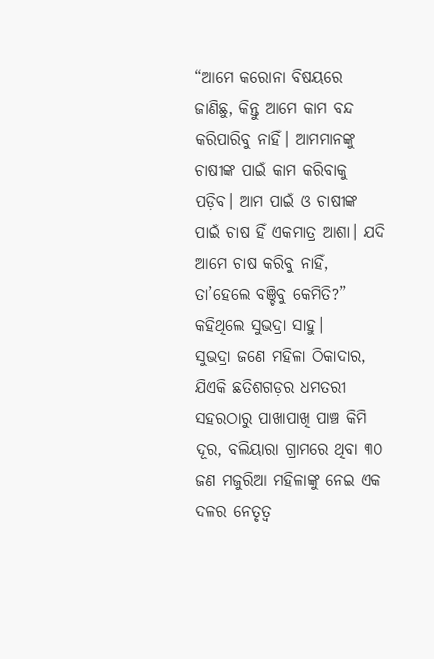“ଆମେ କରୋନା ବିଷୟରେ ଜାଣିଛୁ, କିନ୍ତୁ ଆମେ କାମ ବନ୍ଦ କରିପାରିବୁ ନାହିଁ। ଆମମାନଙ୍କୁ ଚାଷୀଙ୍କ ପାଇଁ କାମ କରିବାକୁ ପଡ଼ିବ। ଆମ ପାଇଁ ଓ ଚାଷୀଙ୍କ ପାଇଁ ଚାଷ ହିଁ ଏକମାତ୍ର ଆଶା। ଯଦି ଆମେ ଚାଷ କରିବୁ ନାହିଁ, ତା’ହେଲେ ବଞ୍ଚିବୁ କେମିତି?” କହିଥିଲେ ସୁଭଦ୍ରା ସାହୁ।
ସୁଭଦ୍ରା ଜଣେ ମହିଳା ଠିକାଦାର, ଯିଏକି ଛତିଶଗଡ଼ର ଧମତରୀ ସହରଠାରୁ ପାଖାପାଖି ପାଞ୍ଚ କିମି ଦୂର, ବଲିୟାରା ଗ୍ରାମରେ ଥିବା ୩୦ ଜଣ ମଜୁରିଆ ମହିଳାଙ୍କୁ ନେଇ ଏକ ଦଳର ନେତୃତ୍ୱ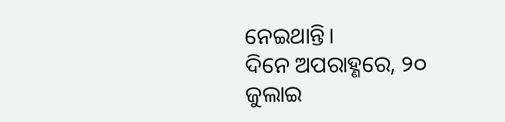ନେଇଥାନ୍ତି।
ଦିନେ ଅପରାହ୍ଣରେ, ୨୦ ଜୁଲାଇ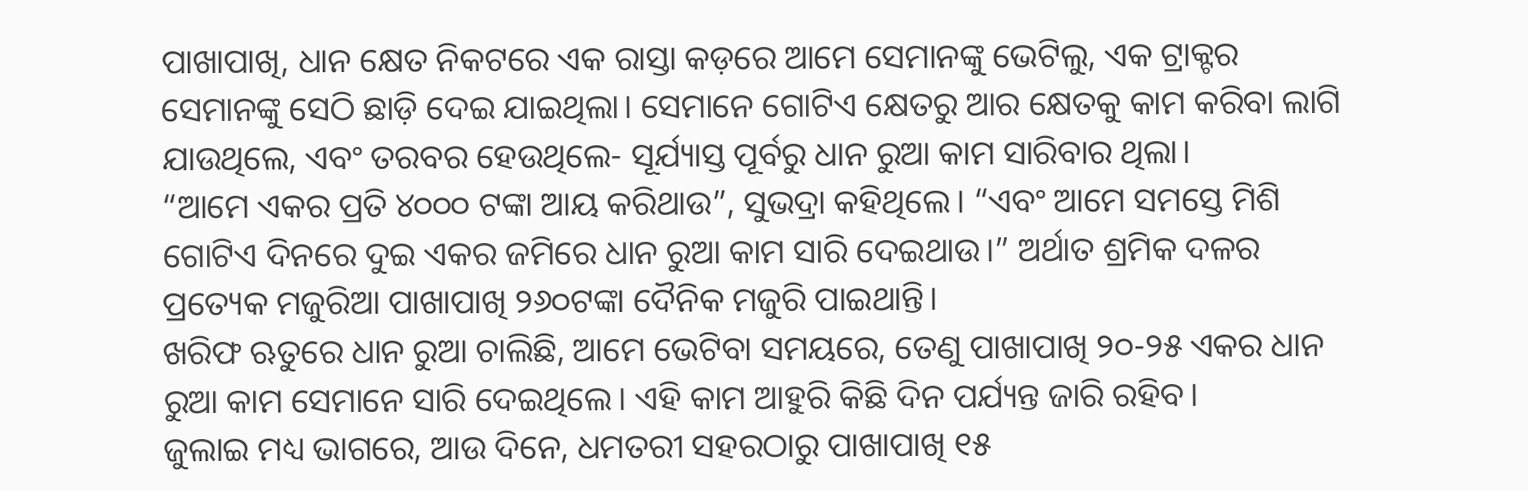ପାଖାପାଖି, ଧାନ କ୍ଷେତ ନିକଟରେ ଏକ ରାସ୍ତା କଡ଼ରେ ଆମେ ସେମାନଙ୍କୁ ଭେଟିଲୁ, ଏକ ଟ୍ରାକ୍ଟର ସେମାନଙ୍କୁ ସେଠି ଛାଡ଼ି ଦେଇ ଯାଇଥିଲା। ସେମାନେ ଗୋଟିଏ କ୍ଷେତରୁ ଆର କ୍ଷେତକୁ କାମ କରିବା ଲାଗି ଯାଉଥିଲେ, ଏବଂ ତରବର ହେଉଥିଲେ- ସୂର୍ଯ୍ୟାସ୍ତ ପୂର୍ବରୁ ଧାନ ରୁଆ କାମ ସାରିବାର ଥିଲା।
“ଆମେ ଏକର ପ୍ରତି ୪୦୦୦ ଟଙ୍କା ଆୟ କରିଥାଉ”, ସୁଭଦ୍ରା କହିଥିଲେ। “ଏବଂ ଆମେ ସମସ୍ତେ ମିଶି ଗୋଟିଏ ଦିନରେ ଦୁଇ ଏକର ଜମିରେ ଧାନ ରୁଆ କାମ ସାରି ଦେଇଥାଉ।” ଅର୍ଥାତ ଶ୍ରମିକ ଦଳର ପ୍ରତ୍ୟେକ ମଜୁରିଆ ପାଖାପାଖି ୨୬୦ଟଙ୍କା ଦୈନିକ ମଜୁରି ପାଇଥାନ୍ତି।
ଖରିଫ ଋତୁରେ ଧାନ ରୁଆ ଚାଲିଛି, ଆମେ ଭେଟିବା ସମୟରେ, ତେଣୁ ପାଖାପାଖି ୨୦-୨୫ ଏକର ଧାନ ରୁଆ କାମ ସେମାନେ ସାରି ଦେଇଥିଲେ। ଏହି କାମ ଆହୁରି କିଛି ଦିନ ପର୍ଯ୍ୟନ୍ତ ଜାରି ରହିବ।
ଜୁଲାଇ ମଧ୍ୟ ଭାଗରେ, ଆଉ ଦିନେ, ଧମତରୀ ସହରଠାରୁ ପାଖାପାଖି ୧୫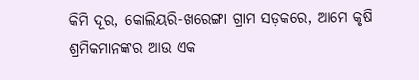କିମି ଦୂର, କୋଲିୟରି-ଖରେଙ୍ଗା ଗ୍ରାମ ସଡ଼କରେ, ଆମେ କୃଷି ଶ୍ରମିକମାନଙ୍କର ଆଉ ଏକ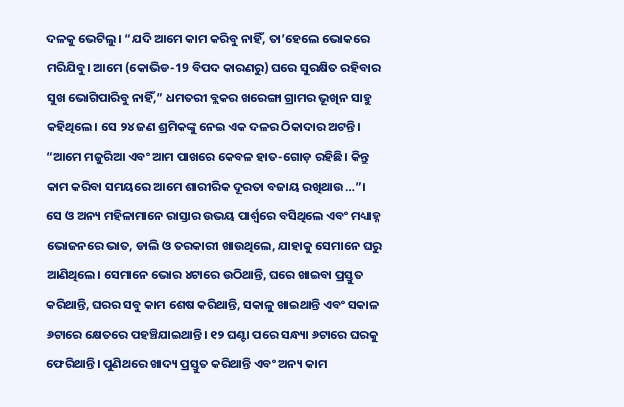ଦଳକୁ ଭେଟିଲୁ। “ଯଦି ଆମେ କାମ କରିବୁ ନାହିଁ, ତା’ହେଲେ ଭୋକରେ ମରିଯିବୁ। ଆମେ (କୋଭିଡ-19 ବିପଦ କାରଣରୁ) ଘରେ ସୁରକ୍ଷିତ ରହିବାର ସୁଖ ଭୋଗିପାରିବୁ ନାହିଁ,” ଧମତରୀ ବ୍ଲକର ଖରେଙ୍ଗା ଗ୍ରାମର ଭୂଖିନ ସାହୁ କହିଥିଲେ। ସେ ୨୪ ଜଣ ଶ୍ରମିକଙ୍କୁ ନେଇ ଏକ ଦଳର ଠିକାଦାର ଅଟନ୍ତି। “ଆମେ ମଜୁରିଆ ଏବଂ ଆମ ପାଖରେ କେବଳ ହାତ-ଗୋଡ଼ ରହିଛି। କିନ୍ତୁ କାମ କରିବା ସମୟରେ ଆମେ ଶାରୀରିକ ଦୂରତା ବଜାୟ ରଖିଥାଉ…”।
ସେ ଓ ଅନ୍ୟ ମହିଳାମାନେ ରାସ୍ତାର ଉଭୟ ପାର୍ଶ୍ୱରେ ବସିଥିଲେ ଏବଂ ମଧ୍ୟାହ୍ନ ଭୋଜନରେ ଭାତ, ଡାଲି ଓ ତରକାରୀ ଖାଉଥିଲେ, ଯାହାକୁ ସେମାନେ ଘରୁ ଆଣିଥିଲେ। ସେମାନେ ଭୋର ୪ଟାରେ ଉଠିଥାନ୍ତି, ଘରେ ଖାଇବା ପ୍ରସ୍ତୁତ କରିଥାନ୍ତି, ଘରର ସବୁ କାମ ଶେଷ କରିଥାନ୍ତି, ସକାଳୁ ଖାଇଥାନ୍ତି ଏବଂ ସକାଳ ୬ଟାରେ କ୍ଷେତରେ ପହଞ୍ଚିଯାଇଥାନ୍ତି। ୧୨ ଘଣ୍ଟା ପରେ ସନ୍ଧ୍ୟା ୬ଟାରେ ଘରକୁ ଫେରିଥାନ୍ତି। ପୁଣିଥରେ ଖାଦ୍ୟ ପ୍ରସ୍ତୁତ କରିଥାନ୍ତି ଏବଂ ଅନ୍ୟ କାମ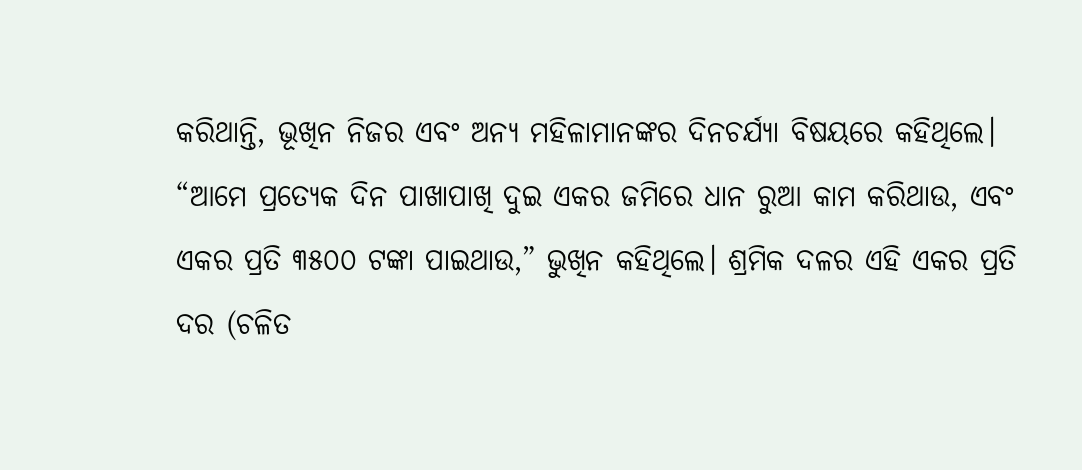କରିଥାନ୍ତି, ଭୂଖିନ ନିଜର ଏବଂ ଅନ୍ୟ ମହିଳାମାନଙ୍କର ଦିନଚର୍ଯ୍ୟା ବିଷୟରେ କହିଥିଲେ।
“ଆମେ ପ୍ରତ୍ୟେକ ଦିନ ପାଖାପାଖି ଦୁଇ ଏକର ଜମିରେ ଧାନ ରୁଆ କାମ କରିଥାଉ, ଏବଂ ଏକର ପ୍ରତି ୩୫୦୦ ଟଙ୍କା ପାଇଥାଉ,” ଭୁଖିନ କହିଥିଲେ। ଶ୍ରମିକ ଦଳର ଏହି ଏକର ପ୍ରତି ଦର (ଚଳିତ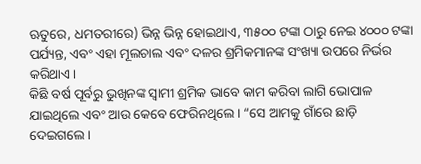ଋତୁରେ, ଧମତରୀରେ) ଭିନ୍ନ ଭିନ୍ନ ହୋଇଥାଏ, ୩୫୦୦ ଟଙ୍କା ଠାରୁ ନେଇ ୪୦୦୦ ଟଙ୍କା ପର୍ଯ୍ୟନ୍ତ, ଏବଂ ଏହା ମୂଲଚାଲ ଏବଂ ଦଳର ଶ୍ରମିକମାନଙ୍କ ସଂଖ୍ୟା ଉପରେ ନିର୍ଭର କରିଥାଏ।
କିଛି ବର୍ଷ ପୂର୍ବରୁ ଭୁଖିନଙ୍କ ସ୍ୱାମୀ ଶ୍ରମିକ ଭାବେ କାମ କରିବା ଲାଗି ଭୋପାଳ ଯାଇଥିଲେ ଏବଂ ଆଉ କେବେ ଫେରିନଥିଲେ। “ସେ ଆମକୁ ଗାଁରେ ଛାଡ଼ି ଦେଇଗଲେ।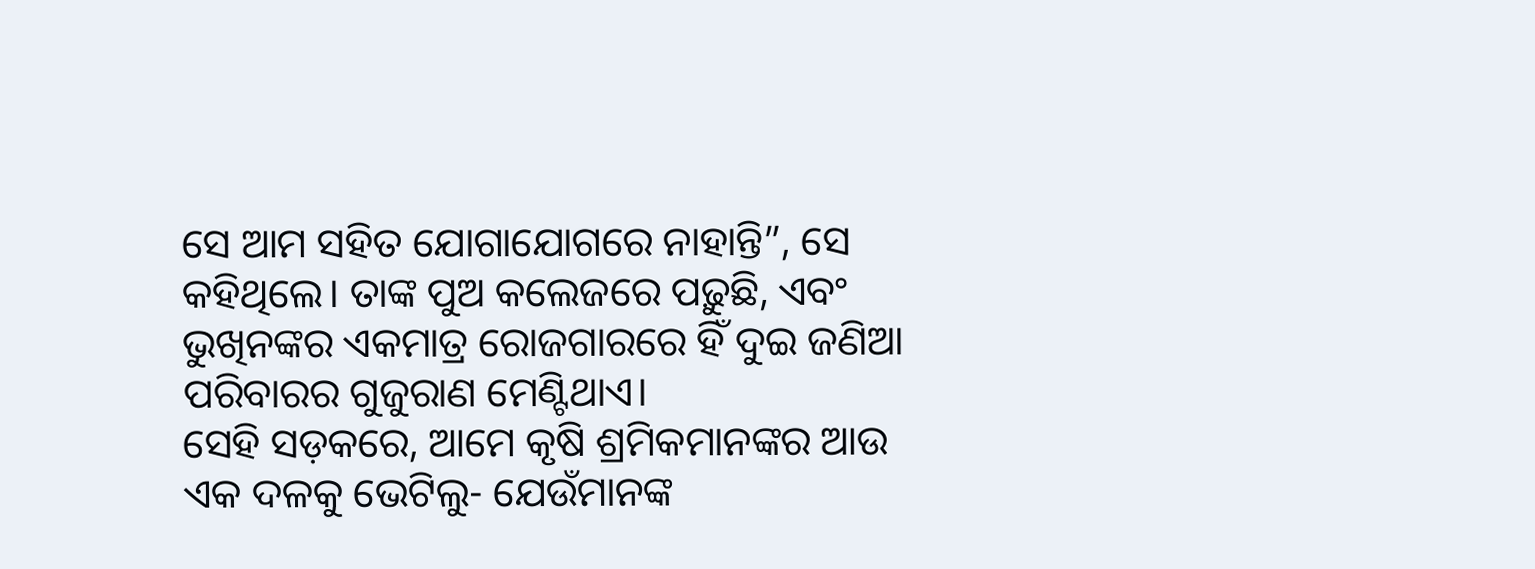ସେ ଆମ ସହିତ ଯୋଗାଯୋଗରେ ନାହାନ୍ତି”, ସେ କହିଥିଲେ। ତାଙ୍କ ପୁଅ କଲେଜରେ ପଢ଼ୁଛି, ଏବଂ ଭୁଖିନଙ୍କର ଏକମାତ୍ର ରୋଜଗାରରେ ହିଁ ଦୁଇ ଜଣିଆ ପରିବାରର ଗୁଜୁରାଣ ମେଣ୍ଟିଥାଏ।
ସେହି ସଡ଼କରେ, ଆମେ କୃଷି ଶ୍ରମିକମାନଙ୍କର ଆଉ ଏକ ଦଳକୁ ଭେଟିଲୁ- ଯେଉଁମାନଙ୍କ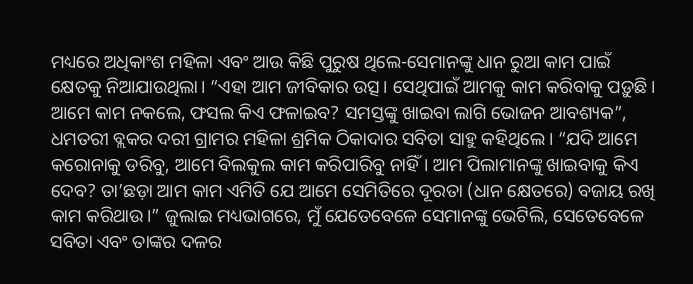ମଧ୍ୟରେ ଅଧିକାଂଶ ମହିଳା ଏବଂ ଆଉ କିଛି ପୁରୁଷ ଥିଲେ-ସେମାନଙ୍କୁ ଧାନ ରୁଆ କାମ ପାଇଁ କ୍ଷେତକୁ ନିଆଯାଉଥିଲା। “ଏହା ଆମ ଜୀବିକାର ଉତ୍ସ। ସେଥିପାଇଁ ଆମକୁ କାମ କରିବାକୁ ପଡ଼ୁଛି। ଆମେ କାମ ନକଲେ, ଫସଲ କିଏ ଫଳାଇବ? ସମସ୍ତଙ୍କୁ ଖାଇବା ଲାଗି ଭୋଜନ ଆବଶ୍ୟକ”, ଧମତରୀ ବ୍ଲକର ଦରୀ ଗ୍ରାମର ମହିଳା ଶ୍ରମିକ ଠିକାଦାର ସବିତା ସାହୁ କହିଥିଲେ। “ଯଦି ଆମେ କରୋନାକୁ ଡରିବୁ, ଆମେ ବିଲକୁଲ କାମ କରିପାରିବୁ ନାହିଁ। ଆମ ପିଲାମାନଙ୍କୁ ଖାଇବାକୁ କିଏ ଦେବ? ତା’ଛଡ଼ା ଆମ କାମ ଏମିତି ଯେ ଆମେ ସେମିତିରେ ଦୂରତା (ଧାନ କ୍ଷେତରେ) ବଜାୟ ରଖି କାମ କରିଥାଉ।” ଜୁଲାଇ ମଧ୍ୟଭାଗରେ, ମୁଁ ଯେତେବେଳେ ସେମାନଙ୍କୁ ଭେଟିଲି, ସେତେବେଳେ ସବିତା ଏବଂ ତାଙ୍କର ଦଳର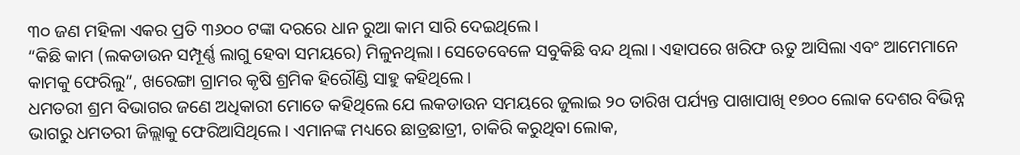୩୦ ଜଣ ମହିଳା ଏକର ପ୍ରତି ୩୬୦୦ ଟଙ୍କା ଦରରେ ଧାନ ରୁଆ କାମ ସାରି ଦେଇଥିଲେ।
“କିଛି କାମ (ଲକଡାଉନ ସମ୍ପୂର୍ଣ୍ଣ ଲାଗୁ ହେବା ସମୟରେ) ମିଳୁନଥିଲା। ସେତେବେଳେ ସବୁକିଛି ବନ୍ଦ ଥିଲା। ଏହାପରେ ଖରିଫ ଋତୁ ଆସିଲା ଏବଂ ଆମେମାନେ କାମକୁ ଫେରିଲୁ”, ଖରେଙ୍ଗା ଗ୍ରାମର କୃଷି ଶ୍ରମିକ ହିରୌଣ୍ଡି ସାହୁ କହିଥିଲେ।
ଧମତରୀ ଶ୍ରମ ବିଭାଗର ଜଣେ ଅଧିକାରୀ ମୋତେ କହିଥିଲେ ଯେ ଲକଡାଉନ ସମୟରେ ଜୁଲାଇ ୨୦ ତାରିଖ ପର୍ଯ୍ୟନ୍ତ ପାଖାପାଖି ୧୭୦୦ ଲୋକ ଦେଶର ବିଭିନ୍ନ ଭାଗରୁ ଧମତରୀ ଜିଲ୍ଲାକୁ ଫେରିଆସିଥିଲେ। ଏମାନଙ୍କ ମଧ୍ୟରେ ଛାତ୍ରଛାତ୍ରୀ, ଚାକିରି କରୁଥିବା ଲୋକ,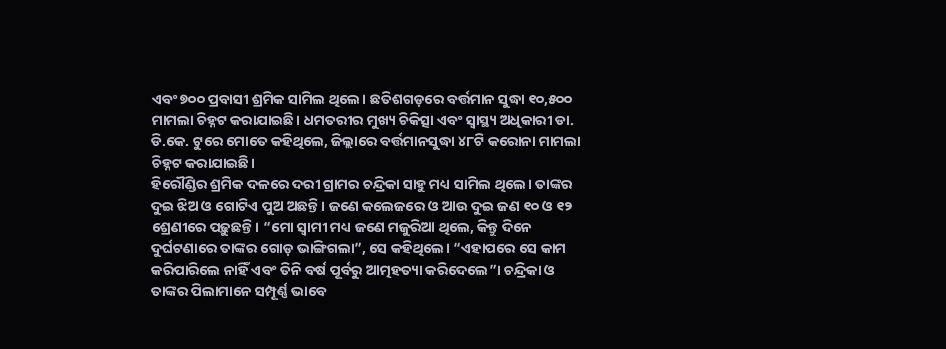ଏବଂ ୭୦୦ ପ୍ରବାସୀ ଶ୍ରମିକ ସାମିଲ ଥିଲେ। ଛତିଶଗଡ଼ରେ ବର୍ତ୍ତମାନ ସୁଦ୍ଧା ୧୦,୫୦୦ ମାମଲା ଚିହ୍ନଟ କରାଯାଇଛି। ଧମତରୀର ମୁଖ୍ୟ ଚିକିତ୍ସା ଏବଂ ସ୍ୱାସ୍ଥ୍ୟ ଅଧିକାରୀ ଡା. ଡି.କେ. ଟୁରେ ମୋତେ କହିଥିଲେ, ଜିଲ୍ଲାରେ ବର୍ତ୍ତମାନସୁଦ୍ଧା ୪୮ଟି କରୋନା ମାମଲା ଚିହ୍ନଟ କରାଯାଇଛି।
ହିରୌଣ୍ଡିର ଶ୍ରମିକ ଦଳରେ ଦରୀ ଗ୍ରାମର ଚନ୍ଦ୍ରିକା ସାହୁ ମଧ୍ୟ ସାମିଲ ଥିଲେ। ତାଙ୍କର ଦୁଇ ଝିଅ ଓ ଗୋଟିଏ ପୁଅ ଅଛନ୍ତି। ଜଣେ କଲେଜରେ ଓ ଆଉ ଦୁଇ ଜଣ ୧୦ ଓ ୧୨ ଶ୍ରେଣୀରେ ପଢ଼ୁଛନ୍ତି। “ମୋ ସ୍ୱାମୀ ମଧ୍ୟ ଜଣେ ମଜୁରିଆ ଥିଲେ, କିନ୍ତୁ ଦିନେ ଦୁର୍ଘଟଣାରେ ତାଙ୍କର ଗୋଡ଼ ଭାଙ୍ଗିଗଲା”, ସେ କହିଥିଲେ। “ଏହାପରେ ସେ କାମ କରିପାରିଲେ ନାହିଁ ଏବଂ ତିନି ବର୍ଷ ପୂର୍ବରୁ ଆତ୍ମହତ୍ୟା କରିଦେଲେ”। ଚନ୍ଦ୍ରିକା ଓ ତାଙ୍କର ପିଲାମାନେ ସମ୍ପୂର୍ଣ୍ଣ ଭାବେ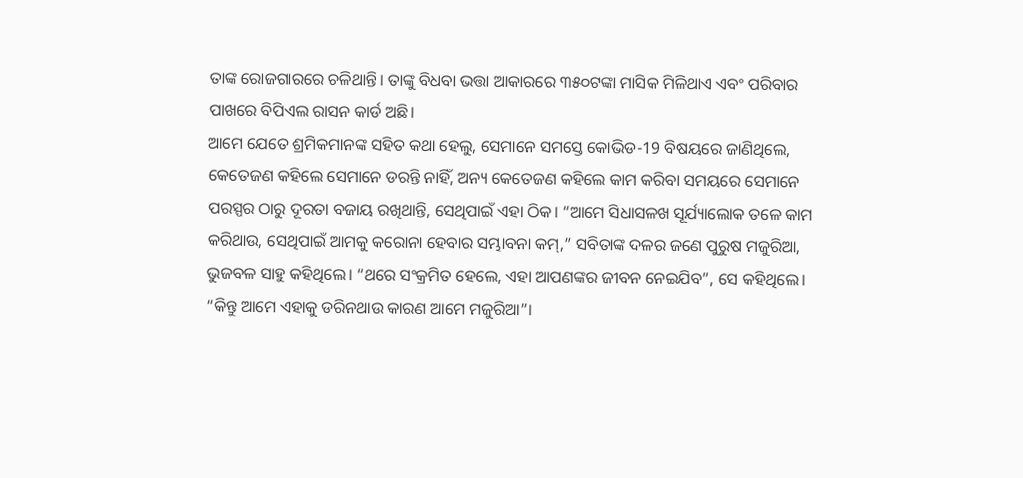ତାଙ୍କ ରୋଜଗାରରେ ଚଳିଥାନ୍ତି। ତାଙ୍କୁ ବିଧବା ଭତ୍ତା ଆକାରରେ ୩୫୦ଟଙ୍କା ମାସିକ ମିଳିଥାଏ ଏବଂ ପରିବାର ପାଖରେ ବିପିଏଲ ରାସନ କାର୍ଡ ଅଛି।
ଆମେ ଯେତେ ଶ୍ରମିକମାନଙ୍କ ସହିତ କଥା ହେଲୁ, ସେମାନେ ସମସ୍ତେ କୋଭିଡ-19 ବିଷୟରେ ଜାଣିଥିଲେ, କେତେଜଣ କହିଲେ ସେମାନେ ଡରନ୍ତି ନାହିଁ, ଅନ୍ୟ କେତେଜଣ କହିଲେ କାମ କରିବା ସମୟରେ ସେମାନେ ପରସ୍ପର ଠାରୁ ଦୂରତା ବଜାୟ ରଖିଥାନ୍ତି, ସେଥିପାଇଁ ଏହା ଠିକ। “ଆମେ ସିଧାସଳଖ ସୂର୍ଯ୍ୟାଲୋକ ତଳେ କାମ କରିଥାଉ, ସେଥିପାଇଁ ଆମକୁ କରୋନା ହେବାର ସମ୍ଭାବନା କମ୍,” ସବିତାଙ୍କ ଦଳର ଜଣେ ପୁରୁଷ ମଜୁରିଆ, ଭୁଜବଳ ସାହୁ କହିଥିଲେ। “ଥରେ ସଂକ୍ରମିତ ହେଲେ, ଏହା ଆପଣଙ୍କର ଜୀବନ ନେଇଯିବ”, ସେ କହିଥିଲେ। “କିନ୍ତୁ ଆମେ ଏହାକୁ ଡରିନଥାଉ କାରଣ ଆମେ ମଜୁରିଆ”।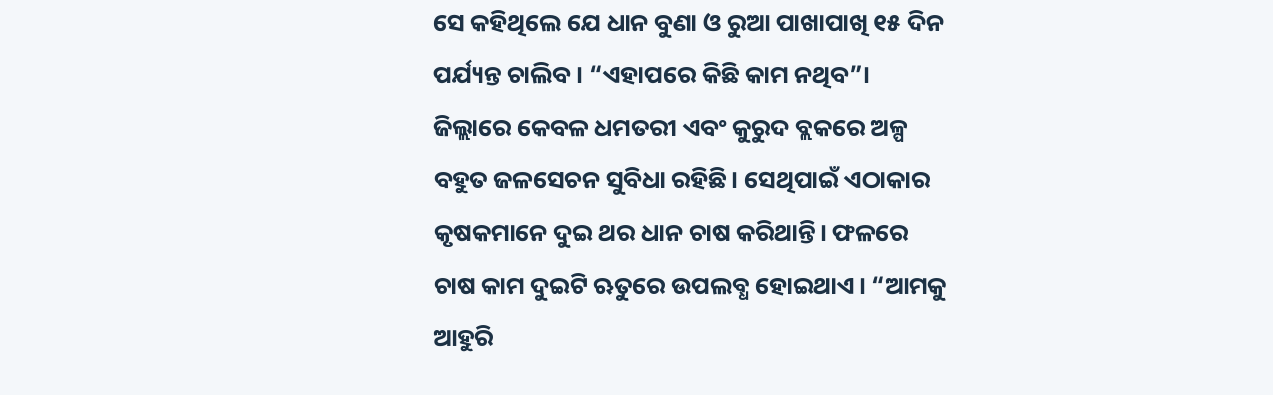ସେ କହିଥିଲେ ଯେ ଧାନ ବୁଣା ଓ ରୁଆ ପାଖାପାଖି ୧୫ ଦିନ ପର୍ଯ୍ୟନ୍ତ ଚାଲିବ। “ଏହାପରେ କିଛି କାମ ନଥିବ”। ଜିଲ୍ଲାରେ କେବଳ ଧମତରୀ ଏବଂ କୁରୁଦ ବ୍ଲକରେ ଅଳ୍ପ ବହୁତ ଜଳସେଚନ ସୁବିଧା ରହିଛି। ସେଥିପାଇଁ ଏଠାକାର କୃଷକମାନେ ଦୁଇ ଥର ଧାନ ଚାଷ କରିଥାନ୍ତି। ଫଳରେ ଚାଷ କାମ ଦୁଇଟି ଋତୁରେ ଉପଲବ୍ଧ ହୋଇଥାଏ। “ଆମକୁ ଆହୁରି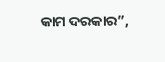କାମ ଦରକାର”,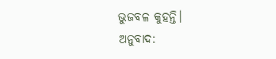ଭୁଜବଳ କୁହନ୍ତି।
ଅନୁବାଦ: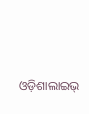ଓଡ଼ିଶାଲାଇଭ୍